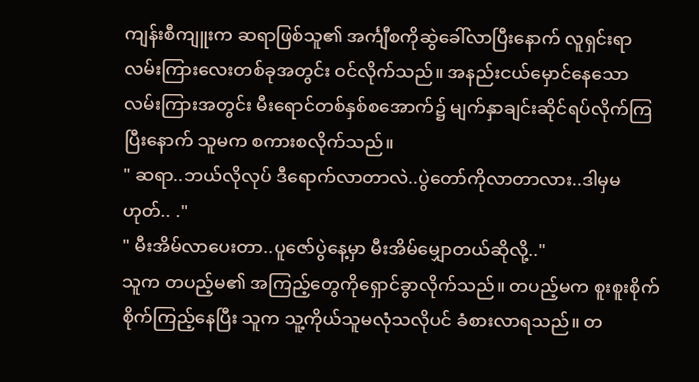ကျန်းစီကျူးက ဆရာဖြစ်သူ၏ အင်္ကျီစကိုဆွဲခေါ်လာပြီးနောက် လူရှင်းရာ လမ်းကြားလေးတစ်ခုအတွင်း ဝင်လိုက်သည်။ အနည်းငယ်မှောင်နေသော လမ်းကြားအတွင်း မီးရောင်တစ်နှစ်စအောက်၌ မျက်နှာချင်းဆိုင်ရပ်လိုက်ကြပြီးနောက် သူမက စကားစလိုက်သည်။
" ဆရာ..ဘယ်လိုလုပ် ဒီရောက်လာတာလဲ..ပွဲတော်ကိုလာတာလား..ဒါမှမဟုတ်.. ."
" မီးအိမ်လာပေးတာ..ပူဇော်ပွဲနေ့မှာ မီးအိမ်မျှောတယ်ဆိုလို့.."
သူက တပည့်မ၏ အကြည့်တွေကိုရှောင်ခွာလိုက်သည်။ တပည့်မက စူးစူးစိုက်စိုက်ကြည့်နေပြီး သူက သူ့ကိုယ်သူမလုံသလိုပင် ခံစားလာရသည်။ တ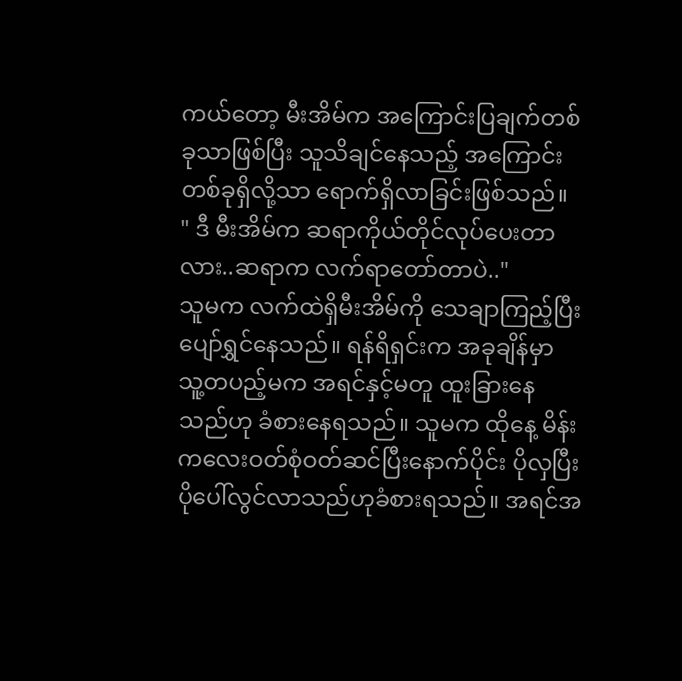ကယ်တော့ မီးအိမ်က အကြောင်းပြချက်တစ်ခုသာဖြစ်ပြီး သူသိချင်နေသည့် အကြောင်းတစ်ခုရှိလို့သာ ရောက်ရှိလာခြင်းဖြစ်သည်။
" ဒီ မီးအိမ်က ဆရာကိုယ်တိုင်လုပ်ပေးတာလား..ဆရာက လက်ရာတော်တာပဲ.."
သူမက လက်ထဲရှိမီးအိမ်ကို သေချာကြည့်ပြီး ပျော်ရွှင်နေသည်။ ရန်ရိရှင်းက အခုချိန်မှာ သူ့တပည့်မက အရင်နှင့်မတူ ထူးခြားနေသည်ဟု ခံစားနေရသည်။ သူမက ထိုနေ့ မိန်းကလေးဝတ်စုံဝတ်ဆင်ပြီးနောက်ပိုင်း ပိုလှပြီး ပိုပေါ်လွင်လာသည်ဟုခံစားရသည်။ အရင်အ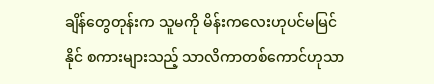ချိန်တွေတုန်းက သူမကို မိန်းကလေးဟုပင်မမြင်နိုင် စကားများသည့် သာလိကာတစ်ကောင်ဟုသာ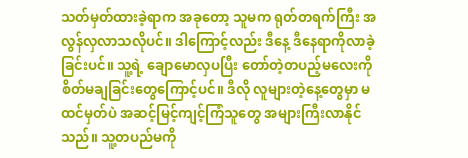သတ်မှတ်ထားခဲ့ရာက အခုတော့ သူမက ရုတ်တရက်ကြီး အလွန်လှလာသလိုပင်။ ဒါကြောင့်လည်း ဒီနေ့ ဒီနေရာကိုလာခဲ့ခြင်းပင်။ သူ့ရဲ့ ချောမောလှပပြီး တော်တဲ့တပည့်မလေးကို စိတ်မချခြင်းတွေကြောင့်ပင်။ ဒီလို လူများတဲ့နေ့တွေမှာ မထင်မှတ်ပဲ အဆင့်မြင့်ကျင့်ကြံသူတွေ အများကြီးလာနိုင်သည်။ သူ့တပည်မကို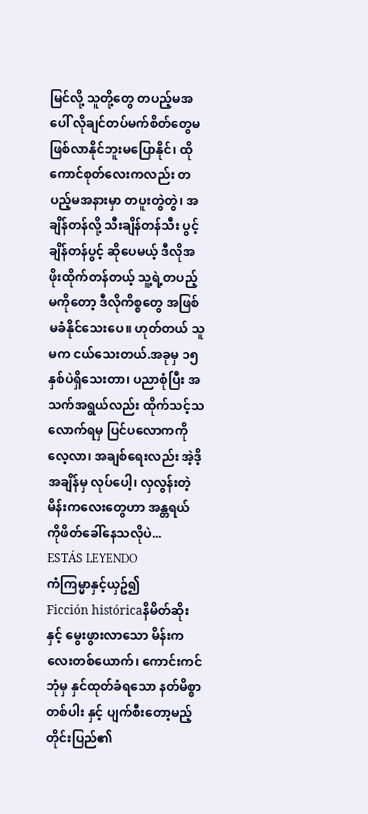မြင်လို့ သူတို့တွေ တပည့်မအပေါ် လိုချင်တပ်မက်စိတ်တွေမဖြစ်လာနိုင်ဘူးမပြောနိုင်၊ ထိုကောင်စုတ်လေးကလည်း တပည့်မအနားမှာ တပူးတွဲတွဲ၊ အချိန်တန်လို့ သီးချိန်တန်သီး ပွင့်ချိန်တန်ပွင့် ဆိုပေမယ့် ဒီလိုအဖိုးထိုက်တန်တယ့် သူ့ရဲ့တပည့်မကိုတော့ ဒီလိုကိစ္စတွေ အဖြစ်မခံနိုင်သေးပေ။ ဟုတ်တယ် သူမက ငယ်သေးတယ်.အခုမှ ၁၅ နှစ်ပဲရှိသေးတာ၊ ပညာစုံပြီး အသက်အရွယ်လည်း ထိုက်သင့်သလောက်ရမှ ပြင်ပလောကကို လေ့လာ၊ အချစ်ရေးလည်း အဲ့ဒိ့အချိန်မှ လုပ်ပေါ့၊ လှလွန်းတဲ့ မိန်းကလေးတွေဟာ အန္တရယ် ကိုဖိတ်ခေါ်နေသလိုပဲ...
ESTÁS LEYENDO
ကံကြမ္မာနှင့်ယှဥ်၍
Ficción históricaနိမိတ်ဆိုးနှင့် မွေးဖွားလာသော မိန်းကလေးတစ်ယောက်၊ ကောင်းကင်ဘုံမှ နှင်ထုတ်ခံရသော နတ်မိစ္စာတစ်ပါး နှင့် ပျက်စီးတော့မည့် တိုင်းပြည်၏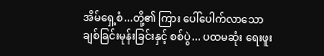အိမ်ရှေ့စံ...တို့၏ ကြား ပေါ်ပေါက်လာသော ချစ်ခြင်းမုန်းခြင်းနှင့် စစ်ပွဲ... ပထမဆုံး ရေးဖူး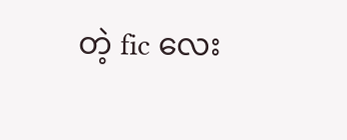တဲ့ fic လေး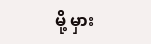မို့ မှား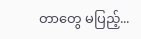တာတွေ မပြည့်...